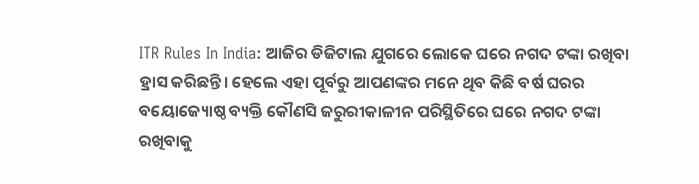ITR Rules In India: ଆଜିର ଡିଜିଟାଲ ଯୁଗରେ ଲୋକେ ଘରେ ନଗଦ ଟଙ୍କା ରଖିବା ହ୍ରାସ କରିଛନ୍ତି। ହେଲେ ଏହା ପୂର୍ବରୁ ଆପଣଙ୍କର ମନେ ଥିବ କିଛି ବର୍ଷ ଘରର ବୟୋଜ୍ୟୋଷ୍ଠ ବ୍ୟକ୍ତି କୌଣସି ଜରୁରୀକାଳୀନ ପରିସ୍ଥିତିରେ ଘରେ ନଗଦ ଟଙ୍କା ରଖିବାକୁ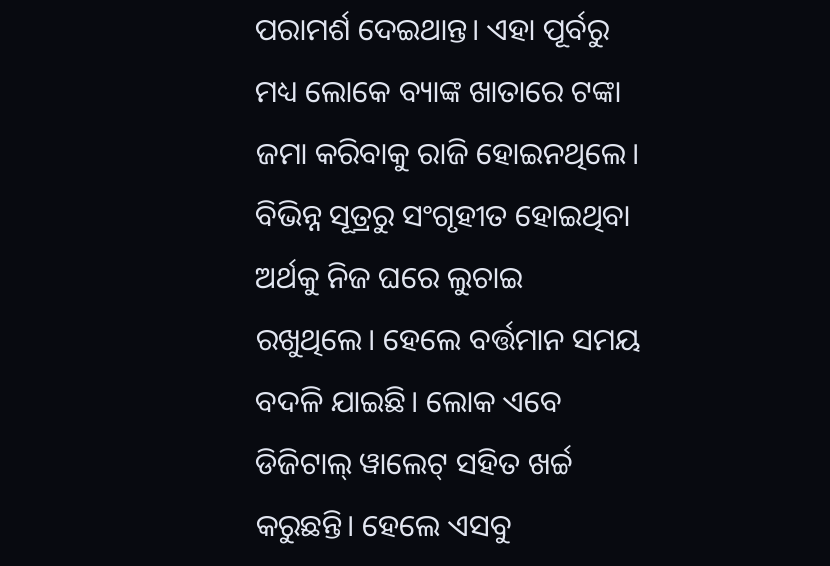ପରାମର୍ଶ ଦେଇଥାନ୍ତ। ଏହା ପୂର୍ବରୁ ମଧ୍ୟ ଲୋକେ ବ୍ୟାଙ୍କ ଖାତାରେ ଟଙ୍କା ଜମା କରିବାକୁ ରାଜି ହୋଇନଥିଲେ। ବିଭିନ୍ନ ସୂତ୍ରରୁ ସଂଗୃହୀତ ହୋଇଥିବା ଅର୍ଥକୁ ନିଜ ଘରେ ଲୁଚାଇ ରଖୁଥିଲେ। ହେଲେ ବର୍ତ୍ତମାନ ସମୟ ବଦଳି ଯାଇଛି। ଲୋକ ଏବେ ଡିଜିଟାଲ୍ ୱାଲେଟ୍ ସହିତ ଖର୍ଚ୍ଚ କରୁଛନ୍ତି। ହେଲେ ଏସବୁ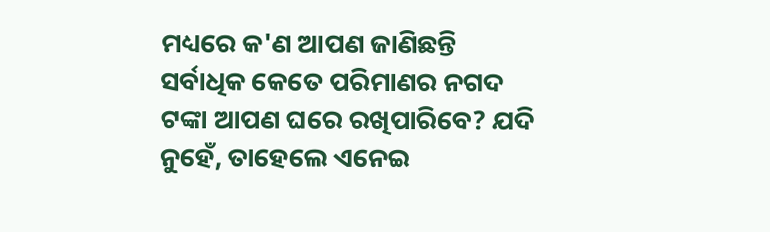ମଧ୍ୟରେ କ'ଣ ଆପଣ ଜାଣିଛନ୍ତି ସର୍ବାଧିକ କେତେ ପରିମାଣର ନଗଦ ଟଙ୍କା ଆପଣ ଘରେ ରଖିପାରିବେ? ଯଦି ନୁହେଁ, ତାହେଲେ ଏନେଇ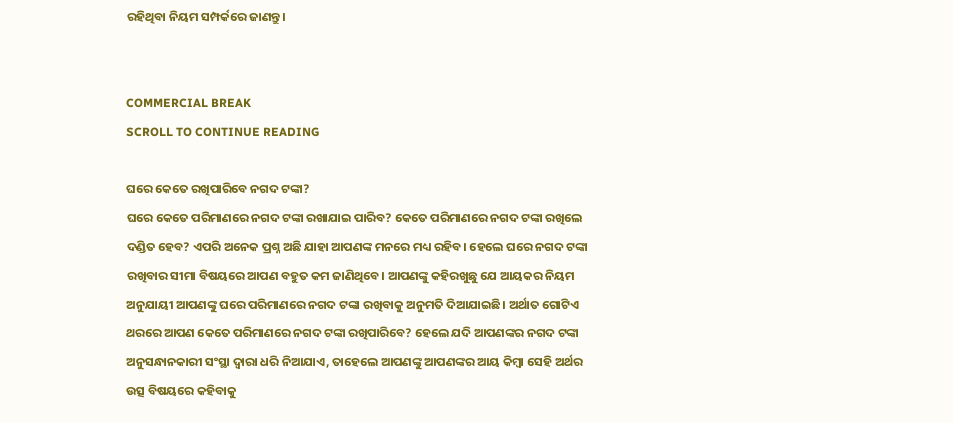ରହିଥିବା ନିୟମ ସମ୍ପର୍କରେ ଜାଣନ୍ତୁ।


COMMERCIAL BREAK
SCROLL TO CONTINUE READING

ଘରେ କେତେ ରଖିପାରିବେ ନଗଦ ଟଙ୍କା?
ଘରେ କେତେ ପରିମାଣରେ ନଗଦ ଟଙ୍କା ରଖାଯାଇ ପାରିବ? କେତେ ପରିମାଣରେ ନଗଦ ଟଙ୍କା ରଖିଲେ ଦଣ୍ଡିତ ହେବ? ଏପରି ଅନେକ ପ୍ରଶ୍ନ ଅଛି ଯାହା ଆପଣଙ୍କ ମନରେ ମଧ୍ୟ ରହିବ। ହେଲେ ଘରେ ନଗଦ ଟଙ୍କା ରଖିବାର ସୀମା ବିଷୟରେ ଆପଣ ବହୁତ କମ ଜାଣିଥିବେ। ଆପଣଙ୍କୁ କହିରଖୁଛୁ ଯେ ଆୟକର ନିୟମ ଅନୁଯାୟୀ ଆପଣଙ୍କୁ ଘରେ ପରିମାଣରେ ନଗଦ ଟଙ୍କା ରଖିବାକୁ ଅନୁମତି ଦିଆଯାଇଛି। ଅର୍ଥାତ ଗୋଟିଏ ଥରରେ ଆପଣ କେତେ ପରିମାଣରେ ନଗଦ ଟଙ୍କା ରଖିପାରିବେ? ହେଲେ ଯଦି ଆପଣଙ୍କର ନଗଦ ଟଙ୍କା ଅନୁସନ୍ଧାନକାରୀ ସଂସ୍ଥା ଦ୍ୱାରା ଧରି ନିଆଯାଏ, ତାହେଲେ ଆପଣଙ୍କୁ ଆପଣଙ୍କର ଆୟ କିମ୍ବା ସେହି ଅର୍ଥର ଉତ୍ସ ବିଷୟରେ କହିବାକୁ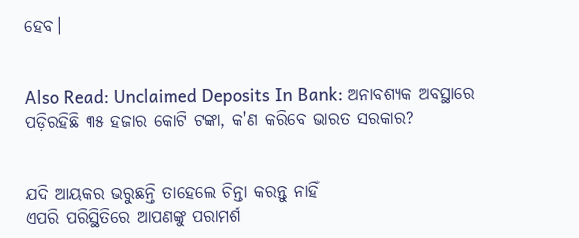ହେବ।


Also Read: Unclaimed Deposits In Bank: ଅନାବଶ୍ୟକ ଅବସ୍ଥାରେ ପଡ଼ିରହିଛି ୩୫ ହଜାର କୋଟି ଟଙ୍କା, କ'ଣ କରିବେ ଭାରତ ସରକାର?


ଯଦି ଆୟକର ଭରୁଛନ୍ତି ତାହେଲେ ଚିନ୍ତା କରନ୍ତୁ ନାହିଁ
ଏପରି ପରିସ୍ଥିତିରେ ଆପଣଙ୍କୁ ପରାମର୍ଶ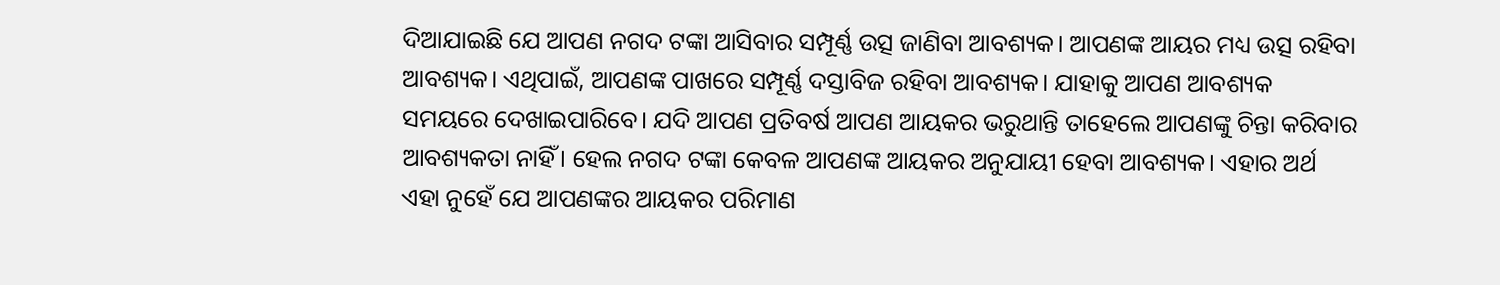ଦିଆଯାଇଛି ଯେ ଆପଣ ନଗଦ ଟଙ୍କା ଆସିବାର ସମ୍ପୂର୍ଣ୍ଣ ଉତ୍ସ ଜାଣିବା ଆବଶ୍ୟକ। ଆପଣଙ୍କ ଆୟର ମଧ୍ୟ ଉତ୍ସ ରହିବା ଆବଶ୍ୟକ। ଏଥିପାଇଁ, ଆପଣଙ୍କ ପାଖରେ ସମ୍ପୂର୍ଣ୍ଣ ଦସ୍ତାବିଜ ରହିବା ଆବଶ୍ୟକ। ଯାହାକୁ ଆପଣ ଆବଶ୍ୟକ ସମୟରେ ଦେଖାଇପାରିବେ। ଯଦି ଆପଣ ପ୍ରତିବର୍ଷ ଆପଣ ଆୟକର ଭରୁଥାନ୍ତି ତାହେଲେ ଆପଣଙ୍କୁ ଚିନ୍ତା କରିବାର ଆବଶ୍ୟକତା ନାହିଁ। ହେଲ ନଗଦ ଟଙ୍କା କେବଳ ଆପଣଙ୍କ ଆୟକର ଅନୁଯାୟୀ ହେବା ଆବଶ୍ୟକ। ଏହାର ଅର୍ଥ ଏହା ନୁହେଁ ଯେ ଆପଣଙ୍କର ଆୟକର ପରିମାଣ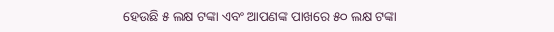ହେଉଛି ୫ ଲକ୍ଷ ଟଙ୍କା ଏବଂ ଆପଣଙ୍କ ପାଖରେ ୫୦ ଲକ୍ଷ ଟଙ୍କା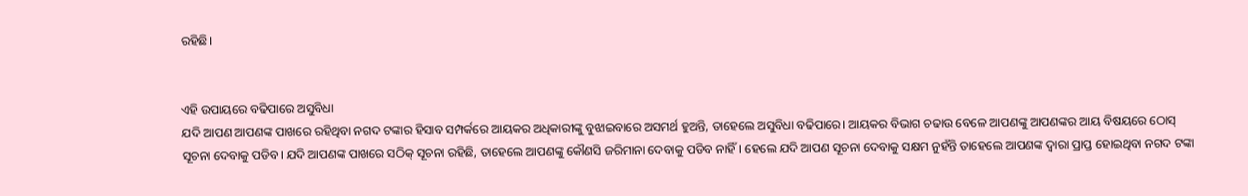ରହିଛି।


ଏହି ଉପାୟରେ ବଢିପାରେ ଅସୁବିଧା
ଯଦି ଆପଣ ଆପଣଙ୍କ ପାଖରେ ରହିଥିବା ନଗଦ ଟଙ୍କାର ହିସାବ ସମ୍ପର୍କରେ ଆୟକର ଅଧିକାରୀଙ୍କୁ ବୁଝାଇବାରେ ଅସମର୍ଥ ହୁଅନ୍ତି, ତାହେଲେ ଅସୁବିଧା ବଢିପାରେ। ଆୟକର ବିଭାଗ ଚଢାଉ ବେଳେ ଆପଣଙ୍କୁ ଆପଣଙ୍କର ଆୟ ବିଷୟରେ ଠୋସ୍ ସୂଚନା ଦେବାକୁ ପଡିବ। ଯଦି ଆପଣଙ୍କ ପାଖରେ ସଠିକ୍ ସୂଚନା ରହିଛି, ତାହେଲେ ଆପଣଙ୍କୁ କୌଣସି ଜରିମାନା ଦେବାକୁ ପଡିବ ନାହିଁ। ହେଲେ ଯଦି ଆପଣ ସୂଚନା ଦେବାକୁ ସକ୍ଷମ ନୁହଁନ୍ତି ତାହେଲେ ଆପଣଙ୍କ ଦ୍ୱାରା ପ୍ରାପ୍ତ ହୋଇଥିବା ନଗଦ ଟଙ୍କା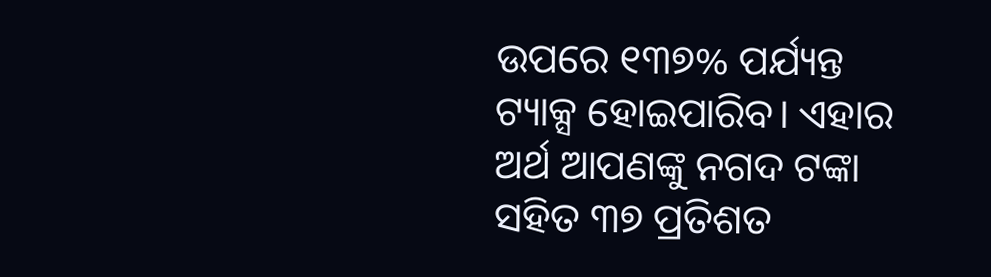ଉପରେ ୧୩୭% ପର୍ଯ୍ୟନ୍ତ ଟ୍ୟାକ୍ସ ହୋଇପାରିବ। ଏହାର ଅର୍ଥ ଆପଣଙ୍କୁ ନଗଦ ଟଙ୍କା ସହିତ ୩୭ ପ୍ରତିଶତ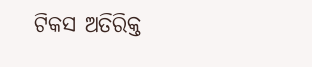ଟିକସ ଅତିରିକ୍ତ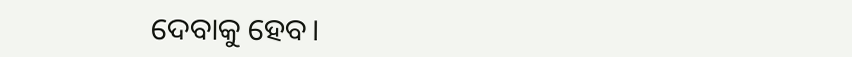ଦେବାକୁ ହେବ।